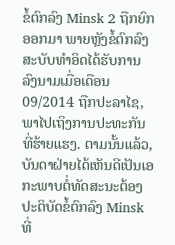ຂໍ້ຕົກລົງ Minsk 2 ຖືກຍົກອອກມາ ພາຍຫຼັງຂໍ້ຕົກລົງສະບັບທຳອິດໄດ້ຮັບການລົງນາມເມື່ອເດືອນ 09/2014 ຖືກປະລາໄຊ, ພາໄປເຖິງການປະທະກັນທີ່ຮ້າຍແຮງ. ຕາມນັ້ນແລ້ວ, ບັນດາຝ່າຍໄດ້ເຫັນດີເປັນເອກະພາບຕໍ່ທັດສະນະຕ້ອງປະຕິບັດຂໍ້ຕົກລົງ Minsk ທີ່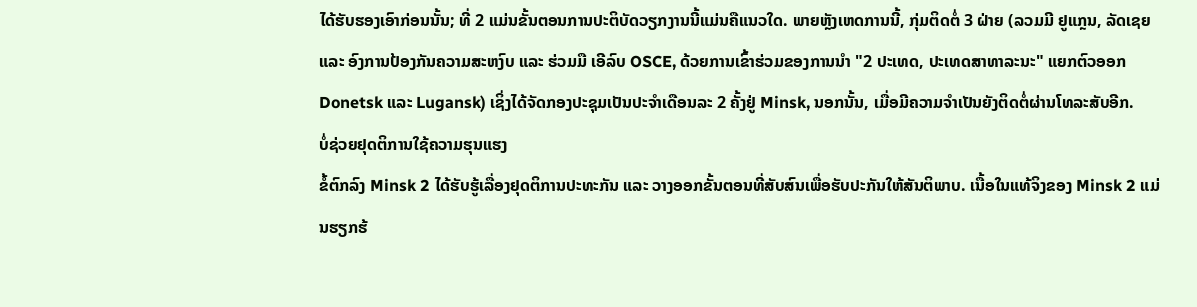ໄດ້ຮັບຮອງເອົາກ່ອນນັ້ນ; ທີ່ 2 ແມ່ນຂັ້ນຕອນການປະຕິບັດວຽກງານນີ້ແມ່ນຄືແນວໃດ. ພາຍຫຼັງເຫດການນີ້, ກຸ່ມຕິດຕໍ່ 3 ຝ່າຍ (ລວມມີ ຢູແກຼນ, ລັດເຊຍ ແລະ ອົງການປ້ອງກັນຄວາມສະຫງົບ ແລະ ຮ່ວມມື ເອີລົບ OSCE, ດ້ວຍການເຂົ້າຮ່ວມຂອງການນຳ "2 ປະເທດ, ປະເທດສາທາລະນະ" ແຍກຕົວອອກ Donetsk ແລະ Lugansk) ເຊິ່ງໄດ້ຈັດກອງປະຊຸມເປັນປະຈຳເດືອນລະ 2 ຄັ້ງຢູ່ Minsk, ນອກນັ້ນ, ເມື່ອມີຄວາມຈຳເປັນຍັງຕິດຕໍ່ຜ່ານໂທລະສັບອີກ.
ບໍ່ຊ່ວຍຢຸດຕິການໃຊ້ຄວາມຮຸນແຮງ
ຂໍ້ຕົກລົງ Minsk 2 ໄດ້ຮັບຮູ້ເລື່ອງຢຸດຕິການປະທະກັນ ແລະ ວາງອອກຂັ້ນຕອນທີ່ສັບສົນເພື່ອຮັບປະກັນໃຫ້ສັນຕິພາບ. ເນື້ອໃນແທ້ຈິງຂອງ Minsk 2 ແມ່ນຮຽກຮ້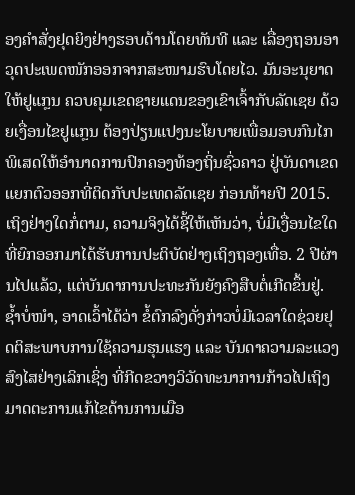ອງຄຳສັ່ງຢຸດຍິງຢ່າງຮອບດ້ານໂດຍທັນທີ ແລະ ເລື່ອງຖອນອາວຸດປະເພດໜັກອອກຈາກສະໜາມຮົບໂດຍໄວ. ມັນອະນຸຍາດໃຫ້ຢູແກຼນ ຄວບຄຸມເຂດຊາຍແດນຂອງເຂົາເຈົ້າກັບລັດເຊຍ ດ້ວຍເງື່ອນໄຂຢູແກຼນ ຕ້ອງປ່ຽນແປງນະໂຍບາຍເພື່ອມອບກົນໄກພິເສດໃຫ້ອຳນາດການປົກຄອງທ້ອງຖິ່ນຊົ່ວຄາວ ຢູ່ບັນດາເຂດແຍກຕົວອອກທີ່ຕິດກັບປະເທດລັດເຊຍ ກ່ອນທ້າຍປີ 2015. ເຖິງຢ່າງໃດກໍ່ຕາມ, ຄວາມຈິງໄດ້ຊີ້ໃຫ້ເຫັນວ່າ, ບໍ່ມີເງື່ອນໄຂໃດທີ່ຍົກອອກມາໄດ້ຮັບການປະຕິບັດຢ່າງເຖິງຖອງເທື່ອ. 2 ປີຜ່ານໄປແລ້ວ, ແຕ່ບັນດາການປະທະກັນຍັງຄົງສືບຕໍ່ເກີດຂຶ້ນຢູ່. ຊ້ຳບໍ່ໜຳ, ອາດເວົ້າໄດ້ວ່າ ຂໍ້ຕົກລົງດັ່ງກ່າວບໍ່ມີເວລາໃດຊ່ວຍຢຸດຕິສະພາບການໃຊ້ຄວາມຮຸນແຮງ ແລະ ບັນດາຄວາມລະແວງສົງໄສຢ່າງເລິກເຊິ່ງ ທີ່ກີດຂວາງວິວັດທະນາການກ້າວໄປເຖິງມາດຕະການແກ້ໄຂດ້ານການເມືອ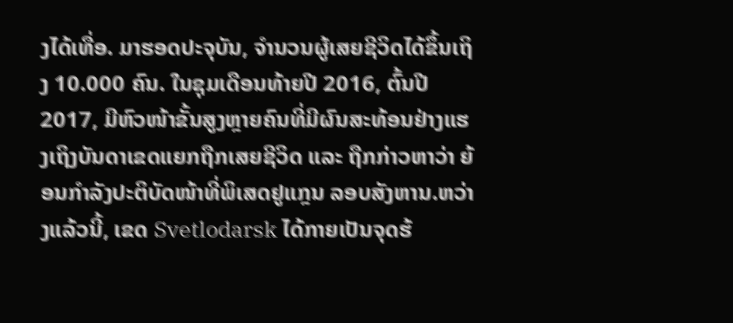ງໄດ້ເທື່ອ. ມາຮອດປະຈຸບັນ, ຈຳນວນຜູ້ເສຍຊີວິດໄດ້ຂຶ້ນເຖິງ 10.000 ຄົນ. ໃນຊຸມເດືອນທ້າຍປີ 2016, ຕົ້ນປີ 2017, ມີຫົວໜ້າຂັ້ນສູງຫຼາຍຄົນທີ່ມີຜົນສະທ້ອນຢ່າງແຮງເຖິງບັນດາເຂດແຍກຖືກເສຍຊີວິດ ແລະ ຖືກກ່າວຫາວ່າ ຍ້ອນກຳລັງປະຕິບັດໜ້າທີ່ພິເສດຢູແກຼນ ລອບສັງຫານ.ຫວ່າງແລ້ວນີ້, ເຂດ Svetlodarsk ໄດ້ກາຍເປັນຈຸດຮ້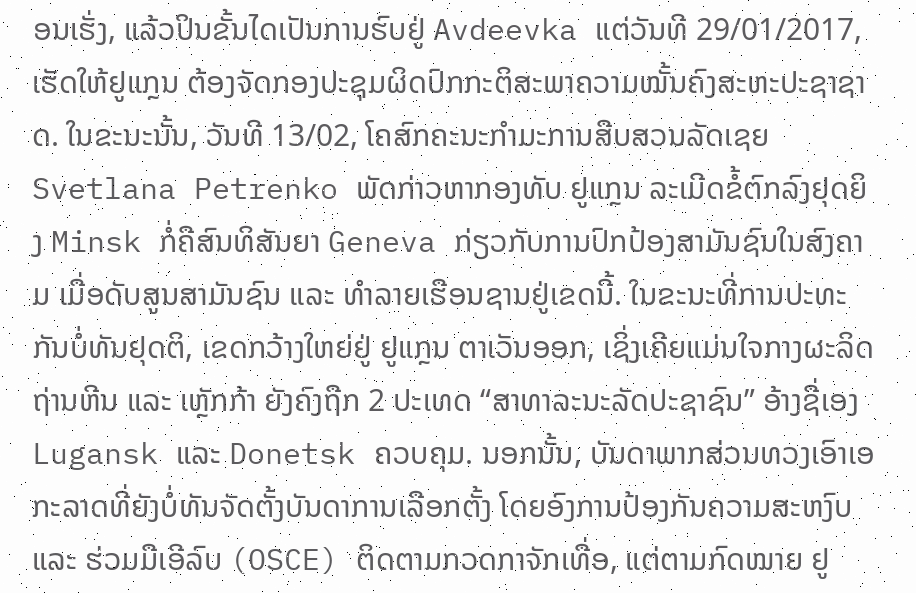ອນເຮັ່ງ, ແລ້ວປິນຂັ້ນໄດເປັນການຮົບຢູ່ Avdeevka ແຕ່ວັນທີ 29/01/2017, ເຮັດໃຫ້ຢູແກຼນ ຕ້ອງຈັດກອງປະຊຸມຜິດປົກກະຕິສະພາຄວາມໝັ້ນຄົງສະຫະປະຊາຊາດ. ໃນຂະນະນັ້ນ, ວັນທີ 13/02, ໂຄສົກຄະນະກຳມະການສືບສວນລັດເຊຍ Svetlana Petrenko ພັດກ່າວຫາກອງທັບ ຢູແກຼນ ລະເມີດຂໍ້ຕົກລົງຢຸດຍິງ Minsk ກໍ່ຄືສົນທິສັນຍາ Geneva ກ່ຽວກັບການປົກປ້ອງສາມັນຊົນໃນສົງຄາມ ເມື່ອດັບສູນສາມັນຊົນ ແລະ ທຳລາຍເຮືອນຊານຢູ່ເຂດນີ້. ໃນຂະນະທີ່ການປະທະກັນບໍ່ທັນຢຸດຕິ, ເຂດກວ້າງໃຫຍ່ຢູ່ ຢູແກຼນ ຕາເວັນອອກ, ເຊິ່ງເຄີຍແມ່ນໃຈກາງຜະລິດຖ່ານຫີນ ແລະ ເຫຼັກກ້າ ຍັງຄົງຖືກ 2 ປະເທດ “ສາທາລະນະລັດປະຊາຊົນ” ອ້າງຊື່ເອງ Lugansk ແລະ Donetsk ຄວບຄຸມ. ນອກນັ້ນ, ບັນດາພາກສ່ວນທວງເອົາເອກະລາດທີ່ຍັງບໍ່ທັນຈັດຕັ້ງບັນດາການເລືອກຕັ້ງ ໂດຍອົງການປ້ອງກັນຄວາມສະຫງົບ ແລະ ຮ່ວມມືເອີລົບ (OSCE) ຕິດຕາມກວດກາຈັກເທື່ອ, ແຕ່ຕາມກົດໝາຍ ຢູ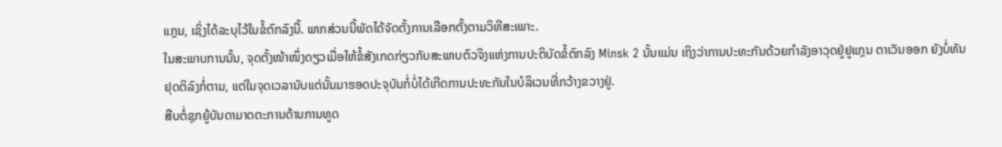ແກຼນ, ເຊິ່ງໄດ້ລະບຸໄວ້ໃນຂໍ້ຕົກລົງນີ້. ພາກສ່ວນນີ້ພັດໄດ້ຈັດຕັ້ງການເລືອກຕັ້ງຕາມວິທີສະເພາະ.
ໃນສະພາບການນັ້ນ, ຈຸດຕັ້ງໜ້າໜຶ່ງດຽວເມື່ອໃຫ້ຂໍ້ສັງເກດກ່ຽວກັບສະພາບຕົວຈິງແຫ່ງການປະຕິບັດຂໍ້ຕົກລົງ Minsk 2 ນັ້ນແມ່ນ ເຖິງວ່າການປະທະກັນດ້ວຍກຳລັງອາວຸດຢູ່ຢູແກຼນ ຕາເວັນອອກ ຍັງບໍ່ທັນຢຸດຕິລົງກໍ່ຕາມ, ແຕ່ໃນຈຸດເວລານັບແຕ່ນັ້ນມາຮອດປະຈຸບັນກໍ່ບໍ່ໄດ້ເກີດການປະທະກັນໃນບໍລິເວນທີ່ກວ້າງຂວາງຢູ່.
ສືບຕໍ່ຊຸກຍູ້ບັນດາມາດຕະການດ້ານການທູດ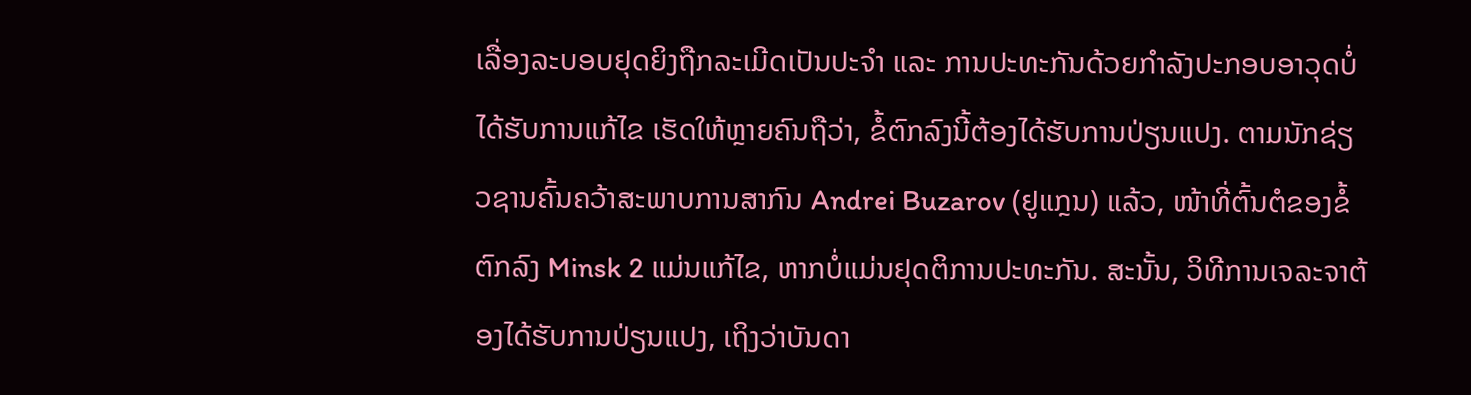ເລື່ອງລະບອບຢຸດຍິງຖືກລະເມີດເປັນປະຈຳ ແລະ ການປະທະກັນດ້ວຍກຳລັງປະກອບອາວຸດບໍ່ໄດ້ຮັບການແກ້ໄຂ ເຮັດໃຫ້ຫຼາຍຄົນຖືວ່າ, ຂໍ້ຕົກລົງນີ້ຕ້ອງໄດ້ຮັບການປ່ຽນແປງ. ຕາມນັກຊ່ຽວຊານຄົ້ນຄວ້າສະພາບການສາກົນ Andrei Buzarov (ຢູແກຼນ) ແລ້ວ, ໜ້າທີ່ຕົ້ນຕໍຂອງຂໍ້ຕົກລົງ Minsk 2 ແມ່ນແກ້ໄຂ, ຫາກບໍ່ແມ່ນຢຸດຕິການປະທະກັນ. ສະນັ້ນ, ວິທີການເຈລະຈາຕ້ອງໄດ້ຮັບການປ່ຽນແປງ, ເຖິງວ່າບັນດາ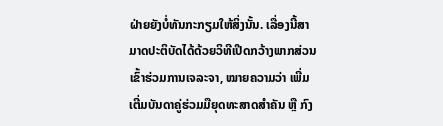ຝ່າຍຍັງບໍ່ທັນກະກຽມໃຫ້ສິ່ງນັ້ນ. ເລື່ອງນີ້ສາມາດປະຕິບັດໄດ້ດ້ວຍວິທີເປີດກວ້າງພາກສ່ວນເຂົ້າຮ່ວມການເຈລະຈາ, ໝາຍຄວາມວ່າ ເພີ່ມເຕີ່ມບັນດາຄູ່ຮ່ວມມືຍຸດທະສາດສຳຄັນ ຫຼື ກົງ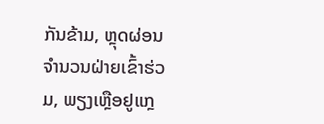ກັນຂ້າມ, ຫຼຸດຜ່ອນຈຳນວນຝ່າຍເຂົ້າຮ່ວມ, ພຽງເຫຼືອຢູແກຼ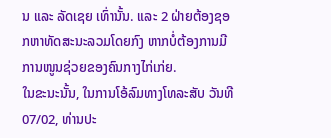ນ ແລະ ລັດເຊຍ ເທົ່ານັ້ນ. ແລະ 2 ຝ່າຍຕ້ອງຊອກຫາທັດສະນະລວມໂດຍກົງ ຫາກບໍ່ຕ້ອງການມີການໜູນຊ່ວຍຂອງຄົນກາງໄກ່ເກ່ຍ.
ໃນຂະນະນັ້ນ, ໃນການໂອ້ລົມທາງໂທລະສັບ ວັນທີ 07/02, ທ່ານປະ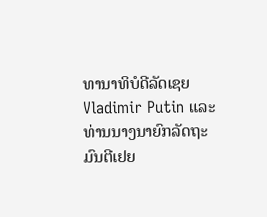ທານາທິບໍດີລັດເຊຍ Vladimir Putin ແລະ ທ່ານນາງນາຍົກລັດຖະມົນຕີເຢຍ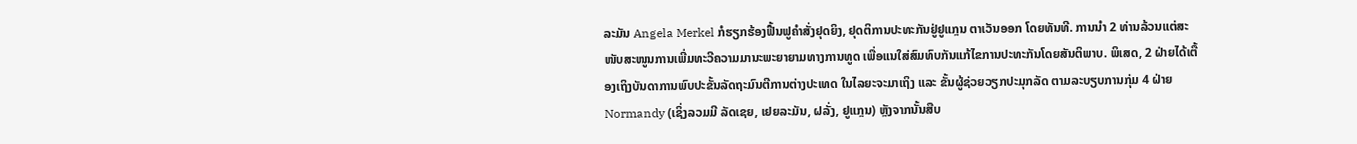ລະມັນ Angela Merkel ກໍຮຽກຮ້ອງຟື້ນຟູຄຳສັ່ງຢຸດຍິງ, ຢຸດຕິການປະທະກັນຢູ່ຢູແກຼນ ຕາເວັນອອກ ໂດຍທັນທີ. ການນຳ 2 ທ່ານລ້ວນແຕ່ສະໜັບສະໜູນການເພີ່ມທະວີຄວາມມານະພະຍາຍາມທາງການທູດ ເພື່ອແນໃສ່ສົມທົບກັນແກ້ໄຂການປະທະກັນໂດຍສັນຕິພາບ. ພິເສດ, 2 ຝ່າຍໄດ້ເຕື້ອງເຖິງບັນດາການພົບປະຂັ້ນລັດຖະມົນຕີການຕ່າງປະເທດ ໃນໄລຍະຈະມາເຖິງ ແລະ ຂັ້ນຜູ້ຊ່ວຍວຽກປະມຸກລັດ ຕາມລະບຽບການກຸ່ມ 4 ຝ່າຍ Normandy (ເຊິ່ງລວມມີ ລັດເຊຍ, ເຢຍລະມັນ, ຝລັ່ງ, ຢູແກຼນ) ຫຼັງຈາກນັ້ນສືບ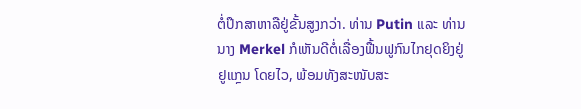ຕໍ່ປຶກສາຫາລືຢູ່ຂັ້ນສູງກວ່າ. ທ່ານ Putin ແລະ ທ່ານນາງ Merkel ກໍເຫັນດີຕໍ່ເລື່ອງຟື້ນຟູກົນໄກຢຸດຍິງຢູ່ ຢູແກຼນ ໂດຍໄວ, ພ້ອມທັງສະໜັບສະ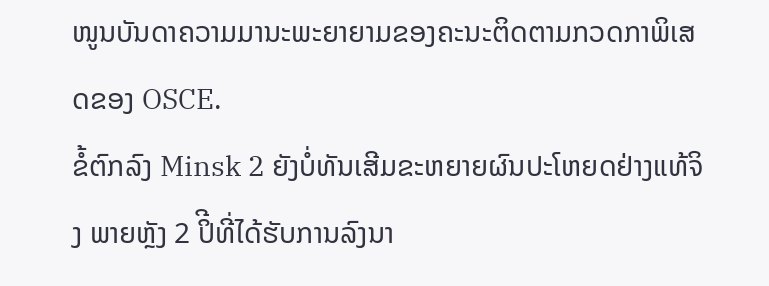ໜູນບັນດາຄວາມມານະພະຍາຍາມຂອງຄະນະຕິດຕາມກວດກາພິເສດຂອງ OSCE.
ຂໍ້ຕົກລົງ Minsk 2 ຍັງບໍ່ທັນເສີມຂະຫຍາຍຜົນປະໂຫຍດຢ່າງແທ້ຈິງ ພາຍຫຼັງ 2 ປິີທີ່ໄດ້ຮັບການລົງນາ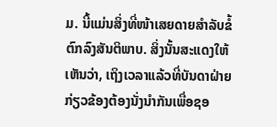ມ. ນີ້ແມ່ນສິ່ງທີ່ໜ້າເສຍດາຍສຳລັບຂໍ້ຕົກລົງສັນຕິພາບ. ສິ່ງນັ້ນສະແດງໃຫ້ເຫັນວ່າ, ເຖິງເວລາແລ້ວທີ່ບັນດາຝ່າຍກ່ຽວຂ້ອງຕ້ອງນັ່ງນຳກັນເພື່ອຊອ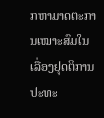ກຫາມາດຕະການເໝາະສົມໃນເລື່ອງຢຸດຕິການປະທະ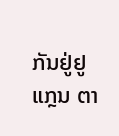ກັນຢູ່ຢູແກຼນ ຕາ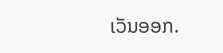ເວັນອອກ.